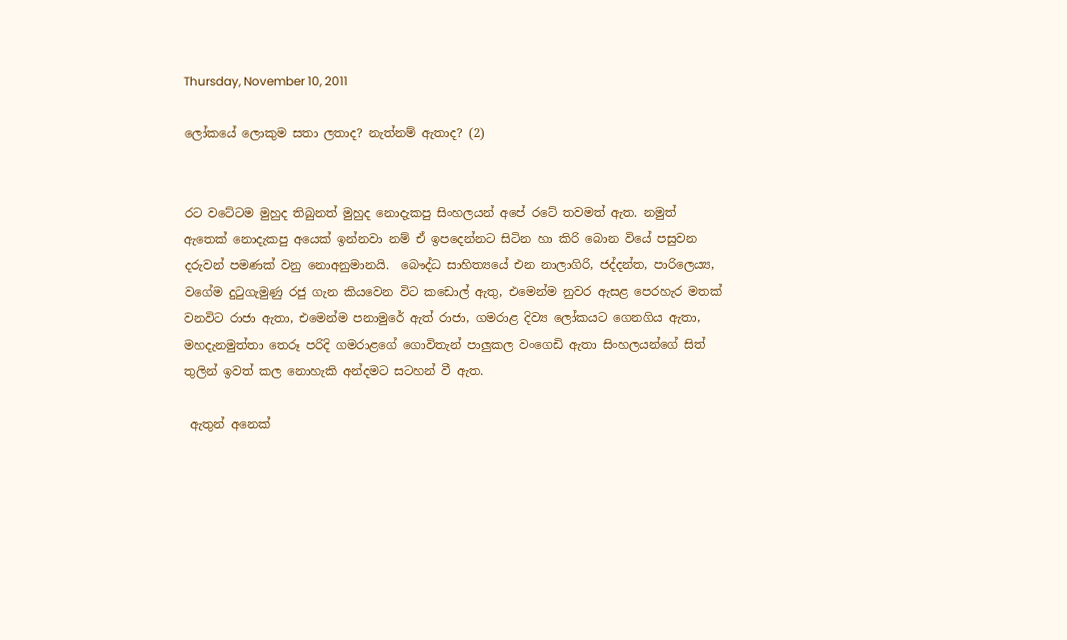Thursday, November 10, 2011

ලෝකයේ ලොකුම සතා ලතාද? නැත්නම් ඇතාද? (2)


රට වටේටම මුහුද තිබුනත් මුහුද නොදැකපු සිංහලයන් අපේ රටේ තවමත් ඇත. නමුත් ඇතෙක් නොදැකපු අයෙක් ඉන්නවා නම් ඒ ඉපදෙන්නට සිටින හා කිරි බොන වියේ පසුවන දරුවන් පමණක් වනු නොඅනුමානයි.  බෞද්ධ සාහිත්‍ය‍යේ එන නාලාගිරි, ජද්දන්ත, පාරිලෙය්‍ය, වගේම දුටුගැමුණු රජු ගැන කියවෙන විට කඩොල් ඇතු, එමෙන්ම නුවර ඇසළ පෙරහැර මතක් වනවිට රාජා ඇතා, එමෙන්ම පනාමුරේ ඇත් රාජා, ගමරාළ දිව්‍ය ලෝකයට ගෙනගිය ඇතා, මහදැනමුත්තා තෙරූ පරිදි ගමරාළගේ ගොවිතැන් පාලුකල වංගෙඩි ඇතා සිංහලයන්ගේ සිත් තුලින් ඉවත් කල නොහැකි අන්දමට සටහන් වී ඇත.

 ඇතුන් අනෙක්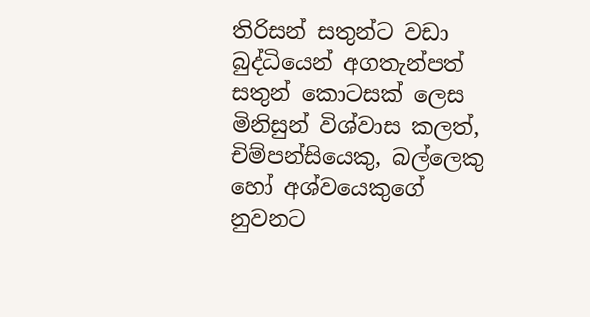තිරිසන් සතුන්ට වඩා බුද්ධියෙන් අගතැන්පත් සතුන් කොටසක් ලෙස මිනිසුන් විශ්වාස කලත්, චිම්පන්සියෙකු, බල්ලෙකු හෝ අශ්වයෙකුගේ නුවනට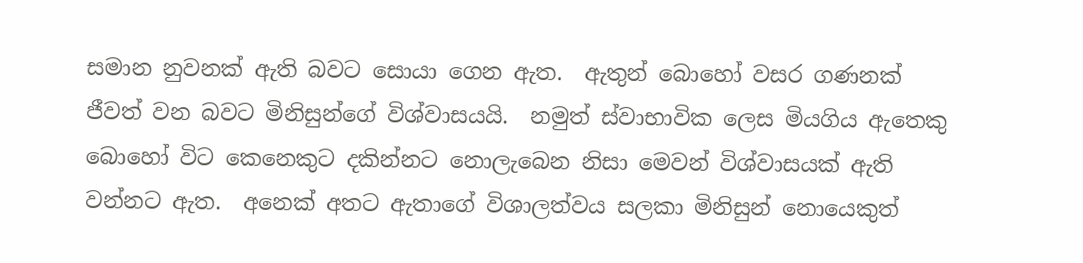සමාන නුවනක් ඇති බවට සොයා ගෙන ඇත.  ඇතුන් බොහෝ වසර ගණනක් ජීවත් වන බවට මිනිසුන්ගේ විශ්වාසයයි.  නමුත් ස්වාභාවික ලෙස මියගිය ඇතෙකු බොහෝ විට කෙනෙකුට දකින්නට නොලැබෙන නිසා මෙවන් විශ්වාසයක් ඇති වන්නට ඇත.  අනෙක් අතට ඇතාගේ විශාලත්වය සලකා මිනිසුන් නොයෙකුත්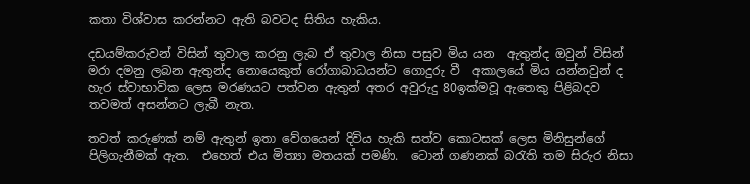කතා විශ්වාස කරන්නට ඇති බවටද සිතිය හැකිය.

දඩයම්කරුවන් විසින් තුවාල කරනු ලැබ ඒ තුවාල නිසා පසුව මිය යන  ඇතුන්ද ඔවුන් විසින් මරා දමනු ලබන ඇතුන්ද නොයෙකුත් රෝගාබාධයන්ට ගොදුරු වී  අකාලයේ මිය යන්නවුන් ද හැර ස්වාභාවික ලෙස මරණයට පත්වන ඇතුන් අතර අවුරුදු 80ඉක්මවූ ඇතෙකු පිළිබදව තවමත් අසන්නට ලැබී නැත.

තවත් කරුණක් නම් ඇතුන් ඉතා වේගයෙන් දිවිය හැකි සත්ව කොටසක් ලෙස මිනිසුන්ගේ පිලිගැනීමක් ඇත.  එහෙත් එය මිත්‍යා මතයක් පමණි.  ටොන් ගණනක් බරැති තම සිරුර නිසා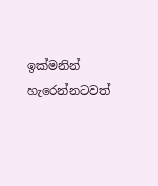ඉක්මනින් හැරෙන්නටවත්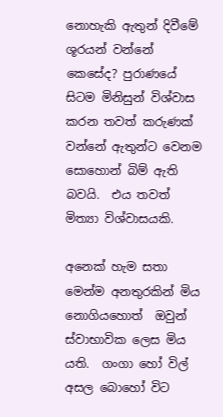නොහැකි ඇතුන් දිවීමේ ශූරයන් වන්නේ කෙසේද? පුරාණයේ සිටම මිනිසුන් විශ්වාස කරන තවත් කරුණක් වන්නේ ඇතුන්ට වෙනම සොහොන් බිම් ඇති බවයි.  එය තවත් මිත්‍යා විශ්වාසයකි.

අනෙක් හැම සතා මෙන්ම අනතුරකින් මිය නොගියහොත්  ඔවුන් ස්වාභාවික ලෙස මිය යති.  ගංගා හෝ විල් අසල බොහෝ විට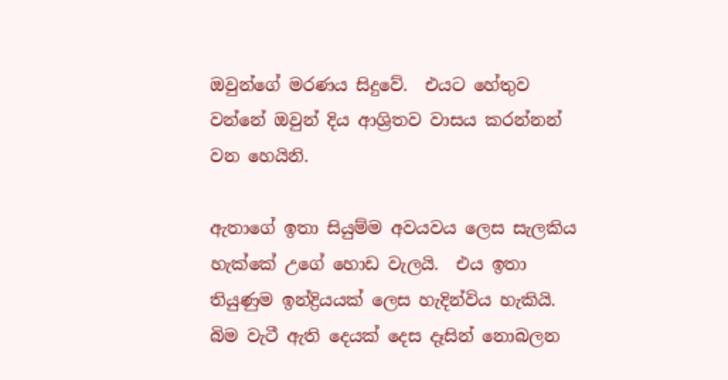ඔවුන්ගේ මරණය සිදුවේ.  එයට හේතුව වන්නේ ඔවුන් දිය ආශ්‍රිතව වාසය කරන්නන් වන හෙයිනි.

ඇතාගේ ඉතා සියුම්ම අවයවය ලෙස සැලකිය හැක්කේ උගේ හොඩ වැලයි.  එය ඉතා තියුණුම ඉන්ද්‍රියයක් ලෙස හැදින්විය හැකියි.  බිම වැටී ඇති දෙයක් දෙස දෑසින් නොබලන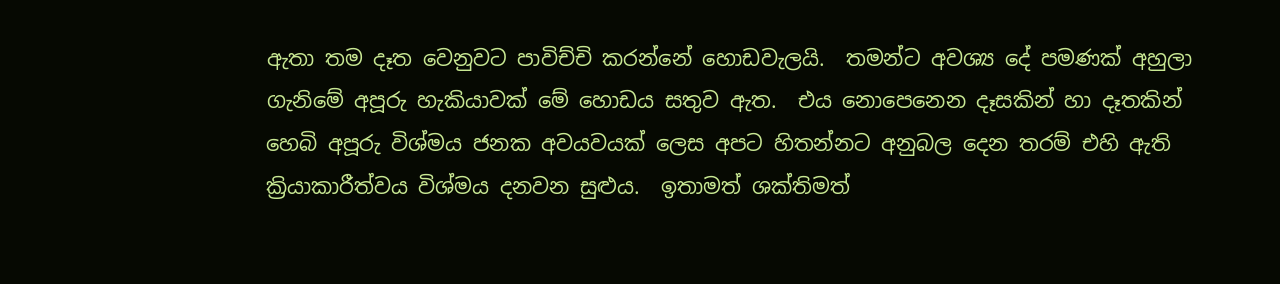ඇතා තම දෑත වෙනුවට පාවිච්චි කරන්නේ හොඩවැලයි.  තමන්ට අවශ්‍ය දේ පමණක් අහුලා ගැනිමේ අපූරු හැකියාවක් මේ හොඩය සතුව ඇත.  එය නොපෙනෙන දෑසකින් හා දෑතකින් හෙබි අපූරු විශ්මය ජනක අවයවයක් ලෙස අපට හිතන්නට අනුබල දෙන තරම් එහි ඇති ක්‍රියාකාරීත්වය විශ්මය දනවන සුළුය.  ඉතාමත් ශක්තිමත්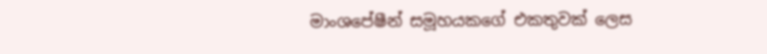මාංශපේෂීන් සමූහයකගේ එකතුවක් ලෙස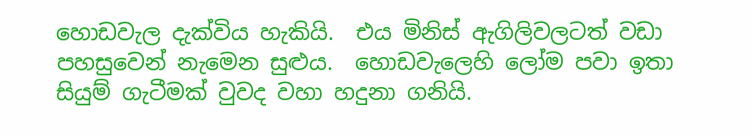හොඩවැල දැක්විය හැකියි.  එය මිනිස් ඇගිලිවලටත් වඩා පහසුවෙන් නැමෙන සුළුය.  හොඩවැලෙහි ලෝම පවා ඉතා සියුම් ගැටීමක් වුවද වහා හදුනා ගනියි.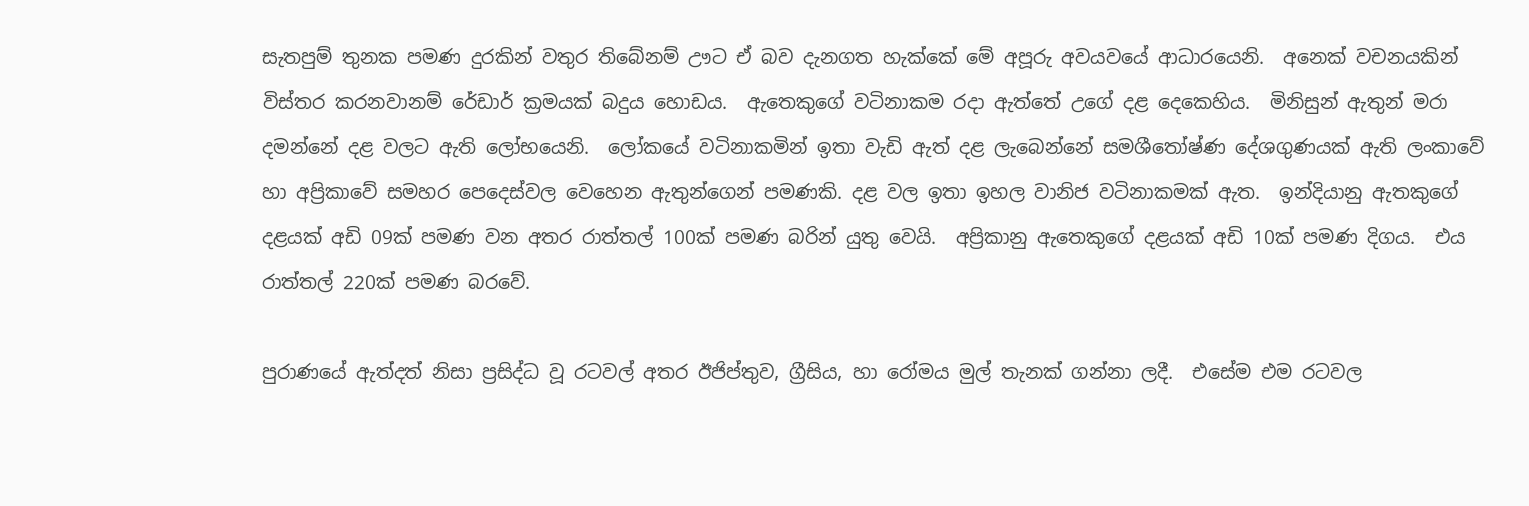සැතපුම් තුනක පමණ දුරකින් වතුර තිබේනම් ඌට ඒ බව දැනගත හැක්කේ මේ අපූරු අවයවයේ ආධාරයෙනි.  අනෙක් වචනයකින් විස්තර කරනවානම් රේඩාර් ක්‍රමයක් බදුය හොඩය.  ඇතෙකුගේ වටිනාකම රදා ඇත්තේ උගේ දළ දෙකෙහිය.  මිනිසුන් ඇතුන් මරා දමන්නේ දළ වලට ඇති ලෝභයෙනි.  ලෝකයේ වටිනාකමින් ඉතා වැඩි ඇත් දළ ලැබෙන්නේ සමශීතෝෂ්ණ දේශගුණයක් ඇති ලංකාවේ හා අප්‍රිකාවේ සමහර පෙදෙස්වල වෙහෙන ඇතුන්ගෙන් පමණකි. දළ වල ඉතා ඉහල වානිජ වටිනාකමක් ඇත.  ඉන්දියානු ඇතකුගේ දළයක් අඩි 09ක් පමණ වන අතර රාත්තල් 100ක් පමණ බරින් යුතු වෙයි.  අප්‍රිකානු ඇතෙකුගේ දළයක් අඩි 10ක් පමණ දිගය.  එය රාත්තල් 220ක් පමණ බරවේ.

පුරාණයේ ඇත්දත් නිසා ප්‍රසිද්ධ වූ රටවල් අතර ඊජිප්තුව, ග්‍රීසිය, හා රෝමය මුල් තැනක් ගන්නා ලදී.  එසේම එම රටවල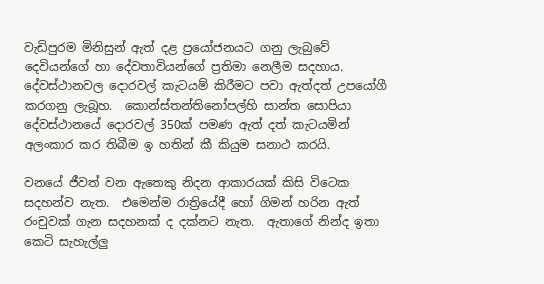වැඩිපුරම මිනිසුන් ඇත් දළ ප්‍රයෝජනයට ගනු ලැබුවේ දෙවියන්ගේ හා දේවතාවියන්ගේ ප්‍රතිමා නෙලීම සදහාය.  දේවස්ථානවල දොරවල් කැටයම් කිරීමට පවා ඇත්දත් උපයෝගී කරගනු ලැබූහ.  කොන්ස්තන්තිනෝපල්හි සාන්ත සොපියා දේවස්ථානයේ දොරවල් 350ක් පමණ ඇත් දත් කැටයමින් අලංකාර කර තිබීම ඉ හතින් කී කියුම සනාථ කරයි.

වනයේ ජීවත් වන ඇතෙකු නිදන ආකාරයක් කිසි විටෙක සදහන්ව නැත.  එමෙන්ම රාත්‍රියේදී හෝ ගිමන් හරින ඇත් රංචුවක් ගැන සදහනක් ද දක්නට නැත.  ඇතාගේ නින්ද ඉතා කෙටි සැහැල්ලු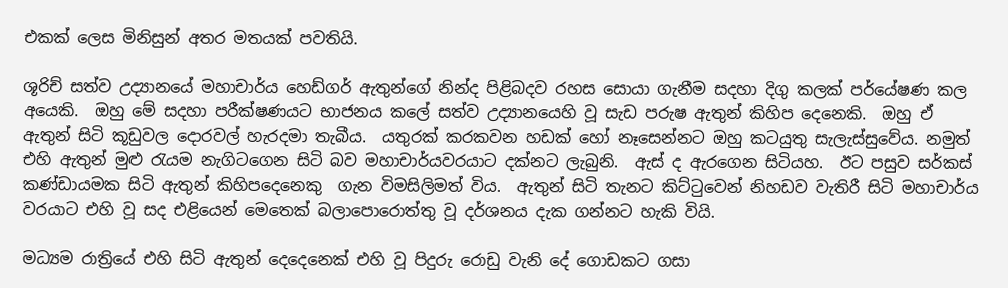එකක් ලෙස මිනිසුන් අතර මතයක් පවතියි.

ශූරිච් සත්ව උද්‍යානයේ මහාචාර්ය හෙඩ්ගර් ඇතුන්ගේ නින්ද පිළිබදව රහස සොයා ගැනීම සදහා දිගු කලක් පර්යේෂණ කල අයෙකි.  ඔහු මේ සදහා පරීක්ෂණයට භාජනය කලේ සත්ව උද්‍යානයෙහි වූ සැඩ පරුෂ ඇතුන් කිහිප දෙනෙකි.  ඔහු ඒ ඇතුන් සිටි කූඩුවල දොරවල් හැරදමා තැබීය.  යතුරක් කරකවන හඩක් හෝ නෑසෙන්නට ඔහු කටයුතු සැලැස්සුවේය. නමුත් එහි ඇතුන් මුළු රැයම නැගිටගෙන සිටි බව මහාචාර්යවරයාට දක්නට ලැබුනි.  ඇස් ද ඇරගෙන සිටියහ.  ඊට පසුව සර්කස් කණ්ඩායමක සිටි ඇතුන් කිහිපදෙනෙකු  ගැන විමසිලිමත් විය.  ඇතුන් සිටි තැනට කිට්ටුවෙන් නිහඩව වැතිරී සිටි මහාචාර්ය වරයාට එහි වූ සද එළියෙන් මෙතෙක් බලාපොරොත්තු වූ දර්ශනය දැක ගන්නට හැකි වියි.

මධ්‍යම රාත්‍රියේ එහි සිටි ඇතුන් දෙදෙනෙක් එහි වූ පිදුරු රොඩු වැනි දේ ගොඩකට ගසා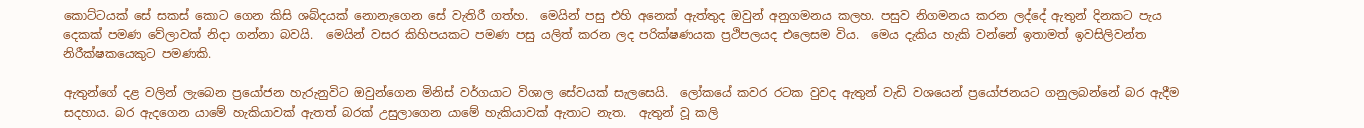කොට්ටයක් සේ සකස් කොට ගෙන කිසි ශබ්දයක් නොනැගෙන සේ වැතිරී ගත්හ.  මෙයින් පසු එහි අනෙක් ඇත්තුද ඔවුන් අනුගමනය කලහ. පසුව නිගමනය කරන ලද්දේ ඇතුන් දිනකට පැය දෙකක් පමණ වේලාවක් නිදා ගන්නා බවයි.  මෙයින් වසර කිහිපයකට පමණ පසු යලිත් කරන ලද පරික්ෂණයක ප්‍රථිපලයද එලෙසම විය.  මෙය දැකිය හැකි වන්නේ ඉතාමත් ඉවසිලිවන්ත නිරීක්ෂකයෙකුට පමණකි.

ඇතුන්ගේ දළ වලින් ලැබෙන ප්‍රයෝජන හැරුනුවිට ඔවුන්ගෙන මිනිස් වර්ගයාට විශාල සේවයක් සැලසෙයි.  ලෝකයේ කවර රටක වුවද ඇතුන් වැඩි වශයෙන් ප්‍රයෝජනයට ගනුලබන්නේ බර ඇදීම සදහාය. බර ඇදගෙන යාමේ හැකියාවක් ඇතත් බරක් උසුලාගෙන යාමේ හැකියාවක් ඇතාට නැත.  ඇතුන් වූ කලි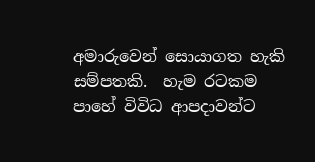අමාරුවෙන් සොයාගත හැකි සම්පතකි.  හැම රටකම පාහේ විවිධ ආපදාවන්ට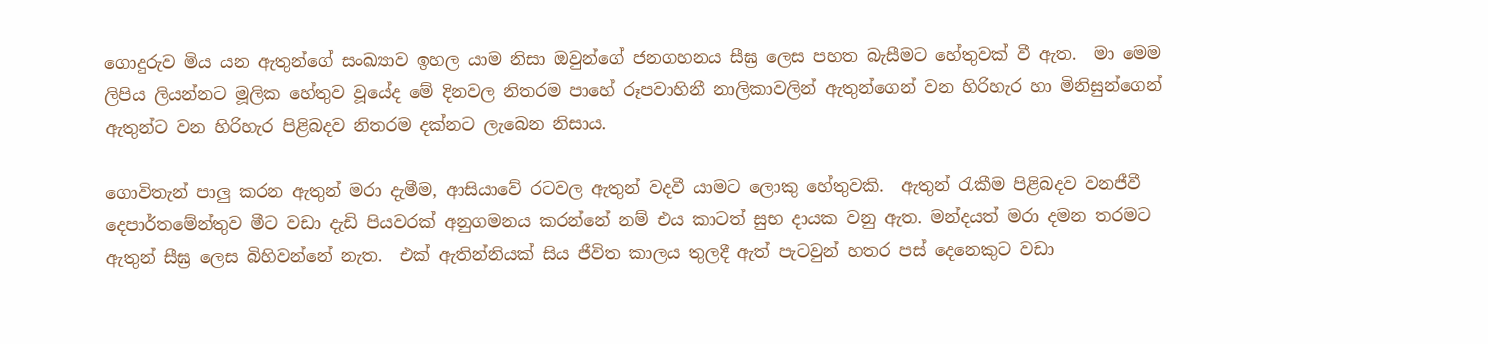ගොදුරුව මිය යන ඇතුන්ගේ සංඛ්‍යාව ඉහල යාම නිසා ඔවුන්ගේ ජනගහනය සීඝ්‍ර ලෙස පහත බැසීමට හේතුවක් වී ඇත.  මා මෙම ලිපිය ලියන්නට මූලික හේතුව වූයේද මේ දිනවල නිතරම පාහේ රූපවාහිනී නාලිකාවලින් ඇතුන්ගෙන් වන හිරිහැර හා මිනිසුන්ගෙන් ඇතුන්ට වන හිරිහැර පිළිබදව නිතරම දක්නට ලැබෙන නිසාය.

ගොවිතැන් පාලු කරන ඇතුන් මරා දැමීම, ආසියාවේ රටවල ඇතුන් වදවී යාමට ලොකු හේතුවකි.  ඇතුන් රැකීම පිළිබදව වනජීවී දෙපාර්තමේන්තුව මීට වඩා දැඩි පියවරක් අනුගමනය කරන්නේ නම් එය කාටත් සුභ දායක වනු ඇත. මන්දයත් මරා දමන තරමට ඇතුන් සීඝ්‍ර ලෙස බිහිවන්නේ නැත.  එක් ඇතින්නියක් සිය ජීවිත කාලය තුලදී ඇත් පැටවුන් හතර පස් දෙනෙකුට වඩා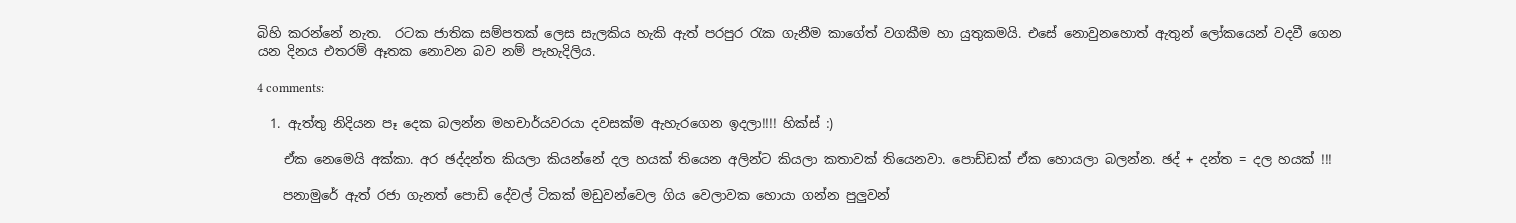බිහි කරන්නේ නැත.  රටක ජාතික සම්පතක් ලෙස සැලකිය හැකි ඇත් පරපුර රැක ගැනීම කාගේත් වගකීම හා යුතුකමයි. එසේ නොවුනහොත් ඇතුන් ලෝකයෙන් වදවී ගෙන යන දිනය එතරම් ඈතක නොවන බව නම් පැහැදිලිය.

4 comments:

  1. ඇත්තු නිදියන පෑ දෙක බලන්න මහචාර්යවරයා දවසක්ම ඇහැරගෙන ඉදලා!!!! හික්ස් :)

    ඒක නෙමෙයි අක්කා. අර ඡද්දන්ත කියලා කියන්නේ දල හයක් තියෙන අලින්ට කියලා කතාවක් තියෙනවා. පොඩ්ඩක් ඒක හොයලා බලන්න. ඡද් + දන්ත = දල හයක් !!!

    පනාමුරේ ඇත් රජා ගැනත් පොඩි දේවල් ටිකක් මඩුවන්වෙල ගිය වෙලාවක හොයා ගන්න පුලුවන්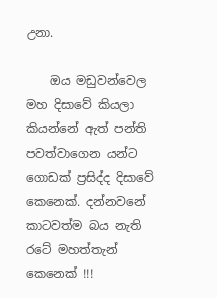උනා.

    ඔය මඩුවන්වෙල මහ දිසාවේ කියලා කියන්නේ ඇත් පන්ති පවත්වාගෙන යන්ට ගොඩක් ප්‍රසිද්ද දිසාවේ කෙනෙක්. දන්නවනේ කාටවත්ම බය නැති රටේ මහත්තැන් කෙනෙක් !!!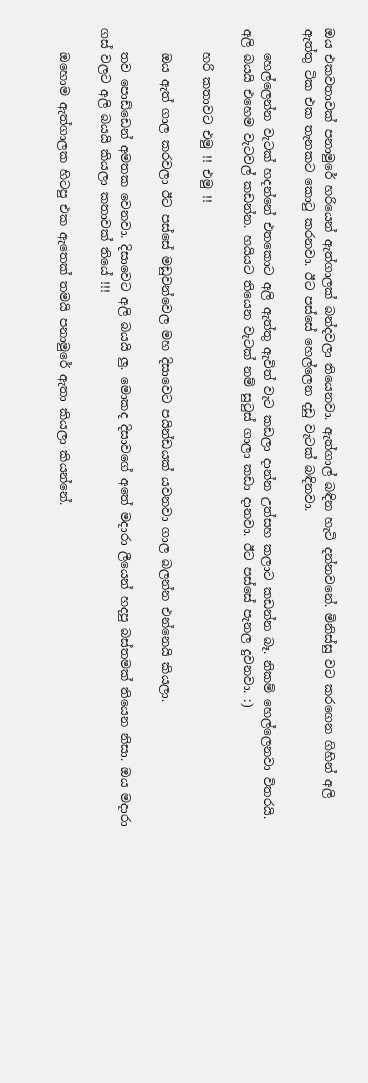ඔය එකවතාවක් පනාමුරේ හරියෙන් ඇත්ගාලක් බන්දවලා තියෙනවා. ඇත්ගාල් බඳින හැටි දන්නවනේ. මිනිස්සු වට කරගෙන ගිහින් අලි ඇත්තු ටික එක තැනකට කොටු කරනවා. ඊට පස්සේ හෙල්ලෙන දඩු වැටක් බඳිනවා.

    හෙල්ලෙන්න වැටක් හදන්නේ එතකොට අලි ඇත්තු ඇවිත් වැට කඩලා දාන්න උත්සහ කලාට කඩන්න බෑ. නිකම් හෙල්ලෙනවා විතරයි. අලි බයයි එහෙම වැටවල් කඩන්න. හයියට තියෙන වැටක් නම් සුටුස් ගාලා කඩා දානවා. ඊට පස්සේ පැනල දුවනවා. :)

    හරි කතාවට එමු !! එමු !!

    ඔය ඇත් ගාල කරවලා ඊට පස්සේ මඩුවන්වෙල මහ දිසාවෙට පයින්ඩයක් යවනවා ගාල බලන්න එන්නෙයි කියලා.

    තව පොඩ්ඩෙන් අමතක වෙනවා. දිසාවෙට අලි බයයි ලු. මොකද දිසාවගේ අතේ මදාරා ලීයෙන් හදපු බස්තමක් තියෙන නිසා. ඔය මදාරා ගස් වලට අලි බයයි කියලා කතාවක් තියේ !!!

    ඔහොම ඇත්ගාලක හිටපු එක ඇතෙක් තමයි පනාමුරේ ඇතා කියලා කියන්නේ.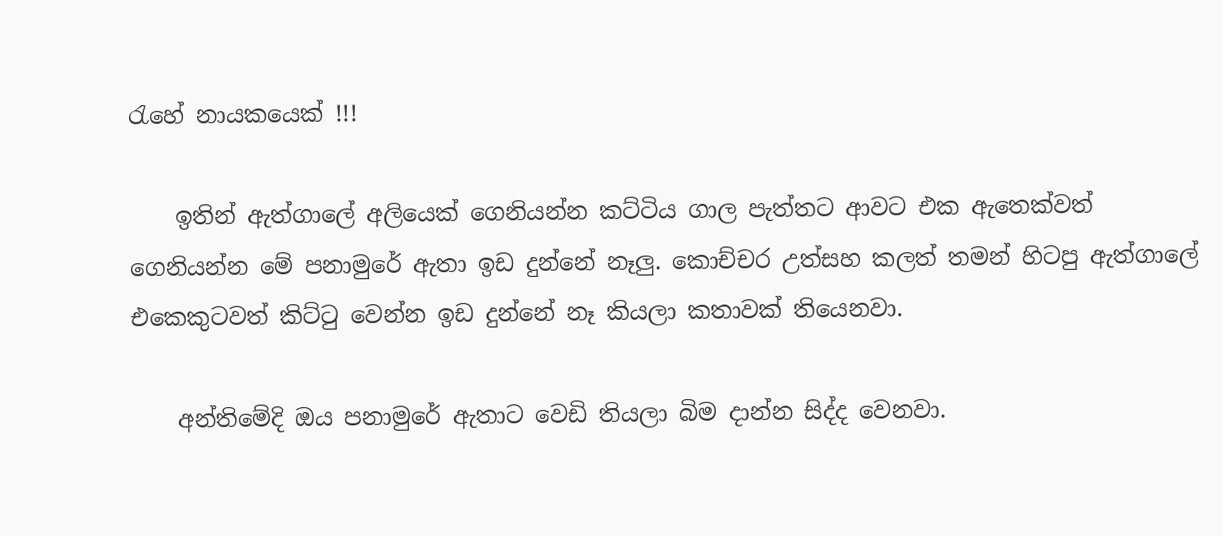රැහේ නායකයෙක් !!!

    ඉතින් ඇත්ගාලේ අලියෙක් ගෙනියන්න කට්ටිය ගාල පැත්තට ආවට එක ඇතෙක්වත් ගෙනියන්න මේ පනාමුරේ ඇතා ඉඩ දුන්නේ නෑලු. කොච්චර උත්සහ කලත් තමන් හිටපු ඇත්ගාලේ එකෙකුටවත් කිට්ටු වෙන්න ඉඩ දුන්නේ නෑ කියලා කතාවක් තියෙනවා.

    අන්තිමේදි ඔය පනාමුරේ ඇතාට වෙඩි තියලා බිම දාන්න සිද්ද වෙනවා.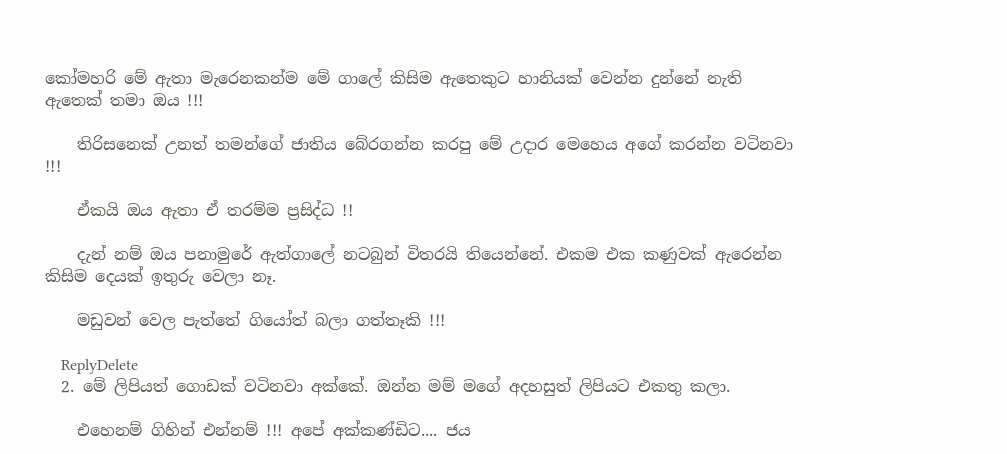කෝමහරි මේ ඇතා මැරෙනකන්ම මේ ගාලේ කිසිම ඇතෙකුට හානියක් වෙන්න දුන්නේ නැති ඇතෙක් තමා ඔය !!!

    තිරිසනෙක් උනත් තමන්ගේ ජාතිය බේරගන්න කරපු මේ උදාර මෙහෙය අගේ කරන්න වටිනවා !!!

    ඒකයි ඔය ඇතා ඒ තරම්ම ප්‍රසිද්ධ !!

    දැන් නම් ඔය පනාමුරේ ඇත්ගාලේ නටබුන් විතරයි තියෙන්නේ. එකම එක කණුවක් ඇරෙන්න කිසිම දෙයක් ඉතුරු වෙලා නෑ.

    මඩුවන් වෙල පැත්තේ ගියෝත් බලා ගත්තෑකි !!!

    ReplyDelete
  2. මේ ලිපියත් ගොඩක් වටිනවා අක්කේ. ඔන්න මම් මගේ අදහසුත් ලිපියට එකතු කලා.

    එහෙනම් ගිහින් එන්නම් !!! අපේ අක්කණ්ඩිට.... ජය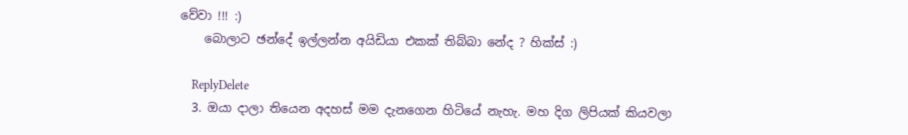වේවා !!! :)
    බොලාට ඡන්දේ ඉල්ලන්න අයිඩියා එකක් තිබ්බා නේද ? හික්ස් :)

    ReplyDelete
  3. ඔයා දාලා තියෙන අදහස් මම දැනගෙන හිටියේ නැහැ. මහ දිග ලිපියක් කියවලා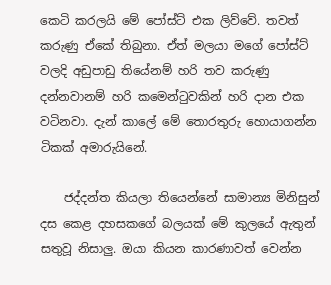කෙටි කරලයි මේ පෝස්ට් එක ලිව්වේ. තවත් කරුණු ඒකේ තිබුනා. ඒත් මලයා මගේ පෝස්ට් වලදි අඩුපාඩු තියේනම් හරි තව කරුණු දන්නවානම් හරි කමෙන්ටුවකින් හරි දාන එක වටිනවා. දැන් කාලේ මේ තොරතුරු හොයාගන්න ටිකක් අමාරුයිනේ.

    ජද්දන්ත කියලා තියෙන්නේ සාමාන්‍ය මිනිසුන් දස කෙළ දහසකගේ බලයක් මේ කුලයේ ඇතුන් සතුවූ නිසාලු. ඔයා කියන කාරණාවත් වෙන්න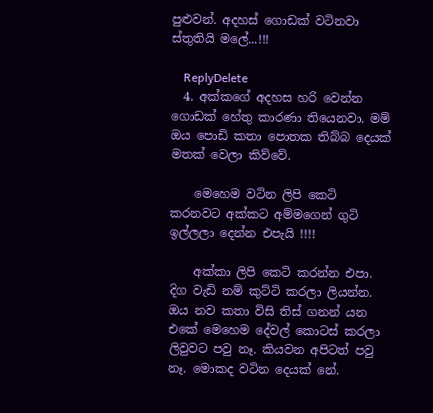පුළුවන්. අදහස් ගොඩක් වටිනවා ස්තුතියි මලේ...!!!

    ReplyDelete
  4. අක්කගේ අදහස හරි වෙන්න ගොඩක් හේතු කාරණා තියෙනවා. මම් ඔය පොඩි කතා පොතක තිබ්බ දෙයක් මතක් වෙලා කිව්වේ.

    මෙහෙම වටින ලිපි කෙටි කරනවට අක්කට අම්මගෙන් ගුටි ඉල්ලලා දෙන්න එපැයි !!!!

    අක්කා ලිපි කෙටි කරන්න එපා. දිග වැඩි නම් කුට්ටි කරලා ලියන්න. ඔය නව කතා විසි තිස් ගනන් යන එකේ මෙහෙම දේවල් කොටස් කරලා ලිවුවට පවු නෑ. කියවන අපිටත් පවු නෑ. මොකද වටින දෙයක් නේ.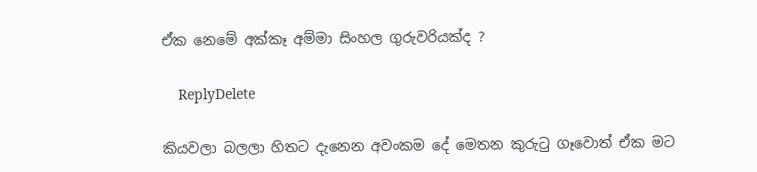ඒක නෙමේ අක්කෑ අම්මා සිංහල ගුරුවරියක්ද ?

    ReplyDelete

කියවලා බලලා හිතට දැනෙන අවංකම දේ මෙතන කුරුටු ගෑවොත් ඒක මට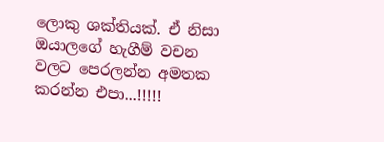ලොකු ශක්තියක්. ඒ නිසා ඔයාලගේ හැගීම් වචන වලට පෙරලන්න අමතක කරන්න එපා...!!!!!